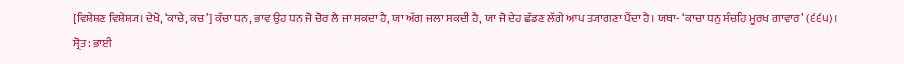[ਵਿਸ਼ੇਸ਼ਣ ਵਿਸ਼ੇਸ਼੍ਯ। ਦੇਖੋ, ‘ਕਾਚੇ, ਕਚ’] ਕੱਚਾ ਧਨ, ਭਾਵ ਉਹ ਧਨ ਜੋ ਚੋਰ ਲੈ ਜਾ ਸਕਦਾ ਹੈ, ਯਾ ਅੱਗ ਜਲਾ ਸਕਦੀ ਹੈ, ਯਾ ਜੋ ਦੇਹ ਛੱਡਣ ਲੱਗੇ ਆਪ ਤ੍ਯਾਗਣਾ ਪੈਂਦਾ ਹੈ। ਯਥਾ- ‘ਕਾਚਾ ਧਨੁ ਸੰਚਹਿ ਮੂਰਖ ਗਾਵਾਰ’ (੬੬੫)।
ਸ੍ਰੋਤ: ਭਾਈ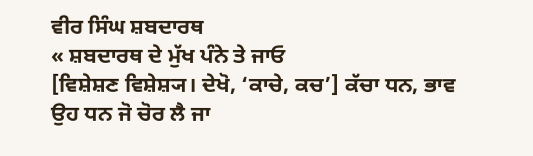ਵੀਰ ਸਿੰਘ ਸ਼ਬਦਾਰਥ
« ਸ਼ਬਦਾਰਥ ਦੇ ਮੁੱਖ ਪੰਨੇ ਤੇ ਜਾਓ
[ਵਿਸ਼ੇਸ਼ਣ ਵਿਸ਼ੇਸ਼੍ਯ। ਦੇਖੋ, ‘ਕਾਚੇ, ਕਚ’] ਕੱਚਾ ਧਨ, ਭਾਵ ਉਹ ਧਨ ਜੋ ਚੋਰ ਲੈ ਜਾ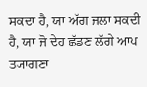ਸਕਦਾ ਹੈ, ਯਾ ਅੱਗ ਜਲਾ ਸਕਦੀ ਹੈ, ਯਾ ਜੋ ਦੇਹ ਛੱਡਣ ਲੱਗੇ ਆਪ ਤ੍ਯਾਗਣਾ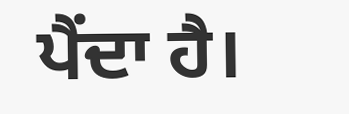ਪੈਂਦਾ ਹੈ।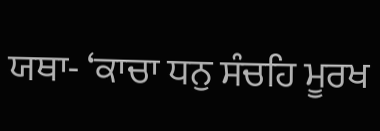ਯਥਾ- ‘ਕਾਚਾ ਧਨੁ ਸੰਚਹਿ ਮੂਰਖ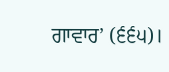ਗਾਵਾਰ’ (੬੬੫)।